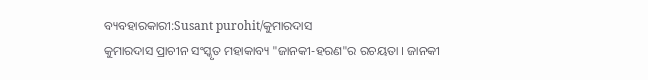ବ୍ୟବହାରକାରୀ:Susant purohit/କୁମାରଦାସ
କୁମାରଦାସ ପ୍ରାଚୀନ ସଂସ୍କୃତ ମହାକାବ୍ୟ "ଜାନକୀ-ହରଣ"ର ରଚୟତା । ଜାନକୀ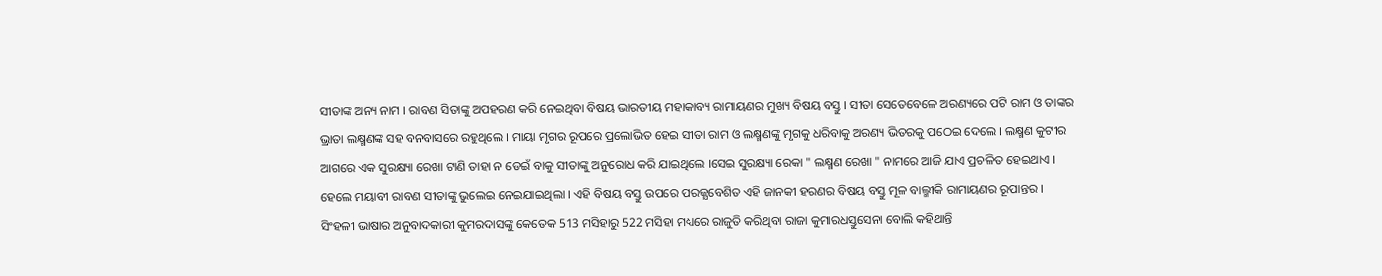ସୀତାଙ୍କ ଅନ୍ୟ ନାମ । ରାବଣ ସିତାଙ୍କୁ ଅପହରଣ କରି ନେଇଥିବା ବିଷୟ ଭାରତୀୟ ମହାକାବ୍ୟ ରାମାୟଣର ମୁଖ୍ୟ ବିଷୟ ବସ୍ତୁ । ସୀତା ସେତେବେଳେ ଅରଣ୍ୟରେ ପଟି ରାମ ଓ ତାଙ୍କର ଭ୍ରାତା ଲକ୍ଷ୍ମଣଙ୍କ ସହ ବନବାସରେ ରହୁଥିଲେ । ମାୟା ମୃଗର ରୂପରେ ପ୍ରଲୋଭିତ ହେଇ ସୀତା ରାମ ଓ ଲକ୍ଷ୍ମଣଙ୍କୁ ମୃଗକୁ ଧରିବାକୁ ଅରଣ୍ୟ ଭିତରକୁ ପଠେଇ ଦେଲେ । ଲକ୍ଷ୍ମଣ କୁଟୀର ଆଗରେ ଏକ ସୁରକ୍ଷ୍ୟା ରେଖା ଟାଣି ତାହା ନ ଡେଇଁ ବାକୁ ସୀତାଙ୍କୁ ଅନୁରୋଧ କରି ଯାଇଥିଲେ ।ସେଇ ସୁରକ୍ଷ୍ୟା ରେକା " ଲକ୍ଷ୍ମଣ ରେଖା " ନାମରେ ଆଜି ଯାଏ ପ୍ରଚଳିତ ହେଇଥାଏ । ହେଲେ ମୟାବୀ ରାବଣ ସୀତାଙ୍କୁ ଭୁଲେଇ ନେଇଯାଇଥିଲା । ଏହି ବିଷୟ ବସ୍ତୁ ଉପରେ ପରଜ୍ଯବେଶିତ ଏହି ଜାନକୀ ହରଣର ବିଷୟ ବସ୍ତୁ ମୂଳ ବାଲ୍ମୀକି ରାମାୟଣର ରୂପାନ୍ତର ।
ସିଂହଳୀ ଭାଷାର ଅନୁବାଦକାରୀ କୁମରଦାସଙ୍କୁ କେତେକ 513 ମସିହାରୁ 522 ମସିହା ମଧ୍ୟରେ ରାଜୁତି କରିଥିବା ରାଜା କୁମାରଧସ୍ତୁସେନା ବୋଲି କହିଥାନ୍ତି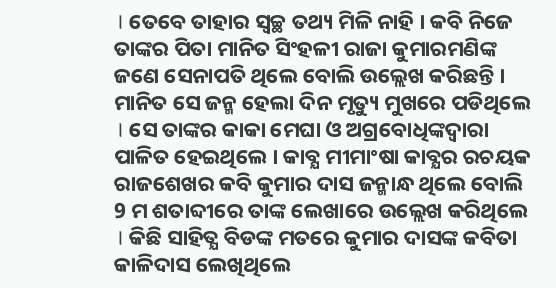। ତେବେ ତାହାର ସ୍ବଚ୍ଛ ତଥ୍ୟ ମିଳି ନାହି । କବି ନିଜେ ତାଙ୍କର ପିତା ମାନିତ ସିଂହଳୀ ରାଜା କୁମାରମଣିଙ୍କ ଜଣେ ସେନାପତି ଥିଲେ ବୋଲି ଉଲ୍ଲେଖ କରିଛନ୍ତି । ମାନିତ ସେ ଜନ୍ମ ହେଲା ଦିନ ମୃତ୍ୟୁ ମୁଖରେ ପଡିଥିଲେ । ସେ ତାଙ୍କର କାକା ମେଘା ଓ ଅଗ୍ରବୋଧିଙ୍କଦ୍ଵାରା ପାଳିତ ହେଇଥିଲେ । କାବ୍ଯ ମୀମାଂଷା କାବ୍ଯର ରଚୟକ ରାଜଶେଖର କବି କୁମାର ଦାସ ଜନ୍ମାନ୍ଧ ଥିଲେ ବୋଲି 9 ମ ଶତାବ୍ଦୀରେ ତାଙ୍କ ଲେଖାରେ ଉଲ୍ଲେଖ କରିଥିଲେ । କିଛି ସାହିତ୍ଯ ବିଡଙ୍କ ମତରେ କୁମାର ଦାସଙ୍କ କବିତା କାଳିଦାସ ଲେଖିଥିଲେ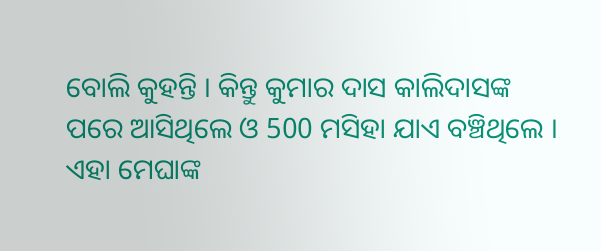ବୋଲି କୁହନ୍ତି । କିନ୍ତୁ କୁମାର ଦାସ କାଲିଦାସଙ୍କ ପରେ ଆସିଥିଲେ ଓ 500 ମସିହା ଯାଏ ବଞ୍ଚିଥିଲେ । ଏହା ମେଘାଙ୍କ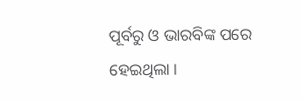ପୂର୍ବରୁ ଓ ଭାରବିଙ୍କ ପରେ ହେଇଥିଲା ।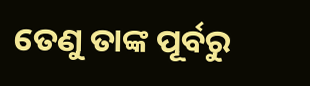ତେଣୁ ତାଙ୍କ ପୂର୍ବରୁ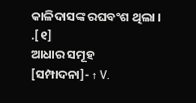କାଳିଦାସଙ୍କ ରଘବଂଶ ଥିଲା । .[୧]
ଆଧାର ସମୂହ
[ସମ୍ପାଦନା]- ↑ V.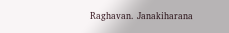Raghavan. Janakiharana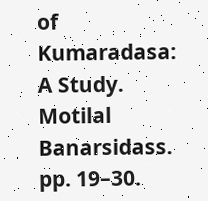of Kumaradasa: A Study. Motilal Banarsidass. pp. 19–30.